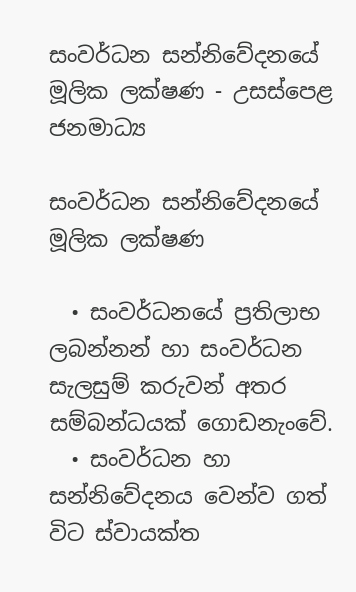සංවර්ධන සන්නිවේදනයේ මූලික ලක්ෂණ - උසස්පෙළ ජනමාධ්‍ය

සංවර්ධන සන්නිවේදනයේ මූලික ලක්ෂණ

  • සංවර්ධනයේ ප්‍රතිලාභ ලබන්නන් හා සංවර්ධන සැලසුම් කරුවන් අතර සම්බන්ධයක් ගොඩනැංවේ.
  • සංවර්ධන හා සන්නිවේදනය වෙන්ව ගත් විට ස්වායක්ත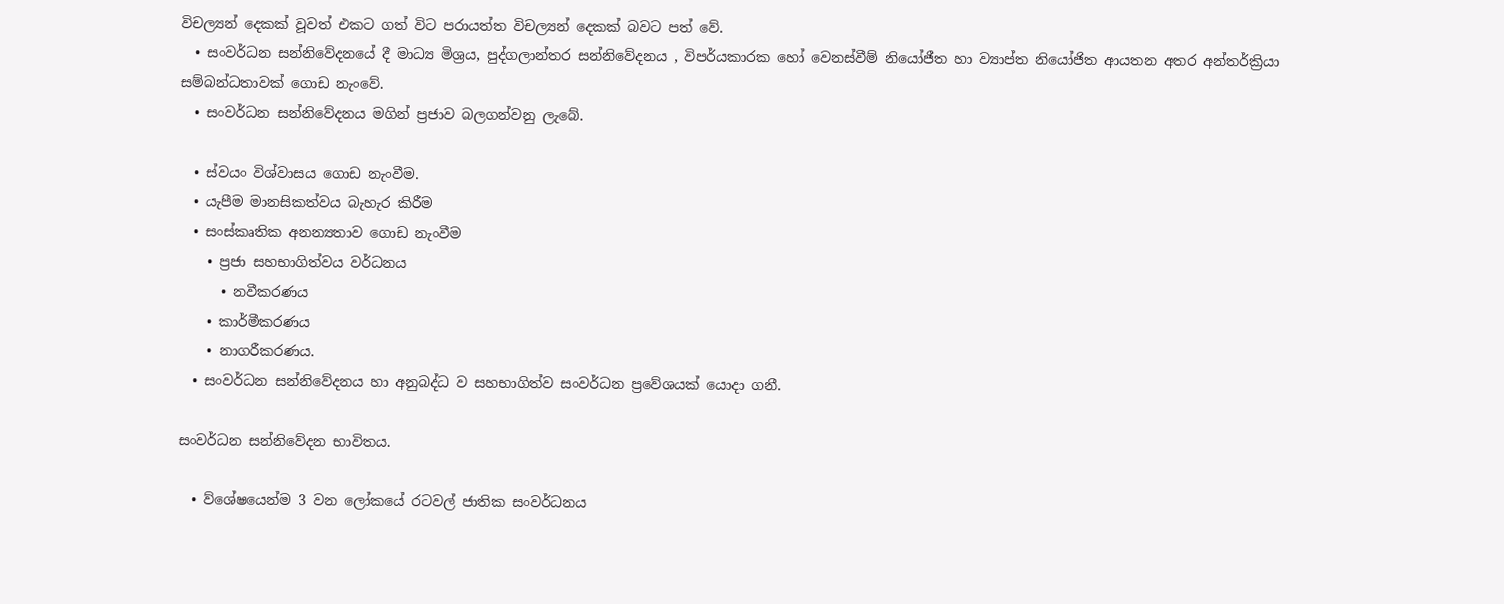විචල්‍යන් දෙකක් වූවත් එකට ගත් විට පරායත්ත විචල්‍යන් දෙකක් බවට පත් වේ.
  • සංවර්ධන සන්නිවේදනයේ දී මාධ්‍ය මිශ්‍රය, පුද්ගලාන්තර සන්නිවේදනය , විපර්යකාරක හෝ වෙනස්වීම් නියෝජීත හා ව්‍යාප්ත නියෝජිත ආයතන අතර අන්තර්ක්‍රියා සම්බන්ධතාවක් ගොඩ නැංවේ.
  • සංවර්ධන සන්නිවේදනය මගින් ප්‍රජාව බලගන්වනු ලැබේ.

  • ස්වයං විශ්වාසය ගොඩ නැංවීම.
  • යැපීම මානසිකත්වය බැහැර කිරීම
  • සංස්කෘතික අනන්‍යතාව ගොඩ නැංවීම
    • ප්‍රජා සහභාගිත්වය වර්ධනය
      • නවීකරණය
    • කාර්මීකරණය
    • නාගරීකරණය.
  • සංවර්ධන සන්නිවේදනය හා අනුබද්ධ ව සහභාගිත්ව සංවර්ධන ප්‍රවේශයක් යොදා ගනී.

සංවර්ධන සන්නිවේදන භාවිතය.

  • ව්ශේෂයෙන්ම 3 වන ලෝකයේ රටවල් ජාතික සංවර්ධනය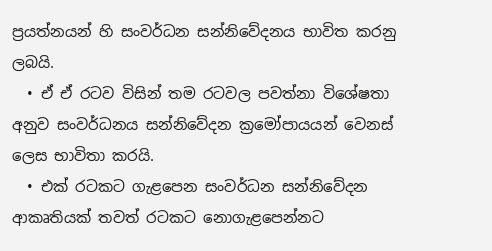ප්‍රයත්නයන් හි සංවර්ධන සන්නිවේදනය භාවිත කරනු ලබයි.
  • ඒ ඒ රටව විසින් තම රටවල පවත්නා විශේෂතා අනුව සංවර්ධනය සන්නිවේදන ක්‍රමෝපායයන් වෙනස් ලෙස භාවිතා කරයි.
  • එක් රටකට ගැළපෙන සංවර්ධන සන්නිවේදන ආකෘතියක් තවත් රටකට නොගැළපෙන්නට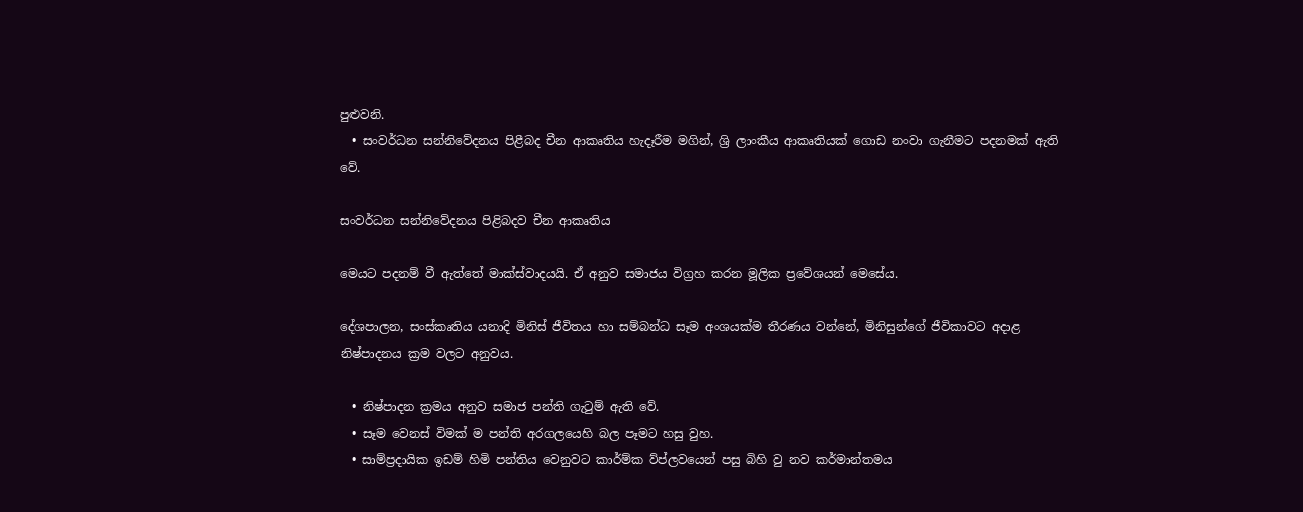පුළුවනි.
  • සංවර්ධන සන්නිවේදනය පිළීබද චීන ආකෘතිය හැදෑරීම මගින්, ශ්‍රි ලාංකීය ආකෘතියක් ගොඩ නංවා ගැනීමට පදනමක් ඇති වේ.

සංවර්ධන සන්නිවේදනය පිළිබදව චීන ආකෘතිය

මෙයට පදනම් වී ඇත්තේ මාක්ස්වාදයයි. ඒ අනුව සමාජය විග්‍රහ කරන මූලික ප්‍රවේශයන් මෙසේය.

දේශපාලන, සංස්කෘතිය යනාදි මිනිස් ජීවිතය හා සම්බන්ධ සෑම අංශයක්ම තීරණය වන්නේ, මිනිසුන්ගේ ජීවිකාවට අදාළ නිෂ්පාදනය ක්‍රම වලට අනුවය.

  • නිෂ්පාදන ක්‍රමය අනුව සමාජ පන්ති ගැටුම් ඇති වේ.
  • සෑම‍ වෙනස් විමක් ම පන්ති අරගලයෙහි බල පෑමට හසු වුහ.
  • සාම්ප්‍රදායික ඉඩම් හිමි පන්තිය වෙනුවට කාර්ම්ක ව්ප්ලවයෙන් පසු බිහි වු නව කර්මාන්තමය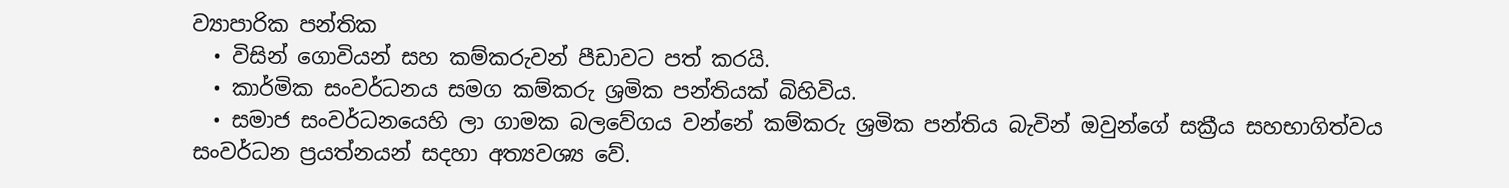ව්‍යාපාරික පන්තික
  • විසින් ගොවියන් සහ කම්කරුවන් පීඩාවට පත් කරයි.
  • කාර්මික සංවර්ධනය සමග කම්කරු ශ්‍රමික පන්තියක් බිහිවිය.
  • සමාජ සංවර්ධනයෙහි ලා ගාමක බලවේගය වන්නේ කම්කරු ශ්‍රමික පන්තිය බැවින් ඔවුන්ගේ සක්‍රීය සහභාගිත්වය සංවර්ධන ප්‍රයත්නයන් සදහා අත්‍යවශ්‍ය වේ.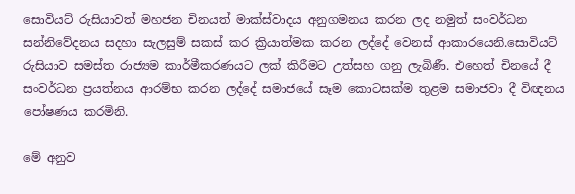සොවියට් රුසියාවත් මහජන චිනයත් මාක්ස්වාදය අනුගමනය කරන ලද නමුත් සංවර්ධන සන්නිවේදනය සදහා සැලසුම් සකස් කර ක්‍රියාත්මක කරන ලද්දේ වෙනස් ආකාරයෙනි.සොවියට් රුසියාව සමස්ත රාජ්‍යම කාර්මීකරණයට ලක් කිරීමට උත්සහ ගනු ලැබිණී. එහෙත් චිනයේ දී සංවර්ධන ප්‍රයත්නය ආරම්භ කරන ලද්දේ සමාජයේ සෑම කොටසක්ම තුළම සමාජවා දී විඥනය පෝෂණය කරමිනි.

මේ අනුව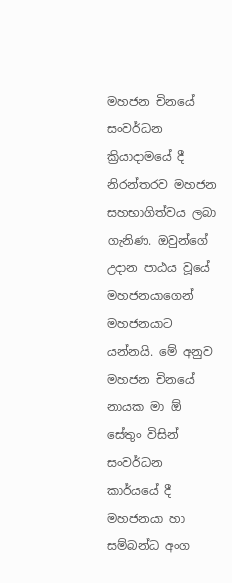මහජන චිනයේ සංවර්ධන ක්‍රියාදාමයේ දී නිරන්තරව මහජන සහභාගිත්වය ලබා ගැනිණ. ඔවුන්ගේ උදාන පාඨය වූයේ මහජනයාගෙන් මහජනයාට යන්නයි. මේ අනුව මහජන චිනයේ නායක මා ඕ සේතුං විසින් සංවර්ධන කාර්යයේ දී මහජනයා හා සම්බන්ධ අංග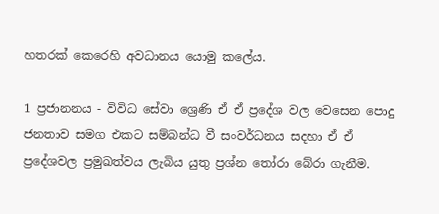හතරක් කෙරෙහි අවධානය යොමු කලේය.

1 ප්‍රජානනය - විවිධ සේවා ශ්‍රෙණි ඒ ඒ ප්‍රදේශ වල වෙසෙන පොදු ජනතාව සමග එකට සම්බන්ධ වී සංවර්ධනය සදහා ඒ ඒ ප්‍රදේශවල ප්‍රමුඛත්වය ලැබිය යුතු ප්‍රශ්න තෝරා බේරා ගැනීම.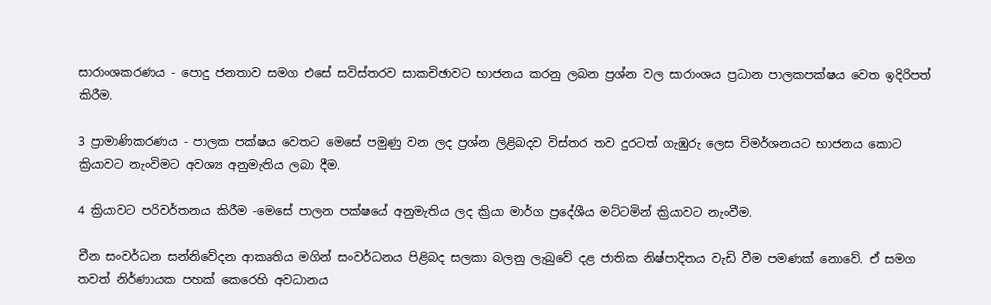සාරාංශකරණය - පොදු ජනතාව සමග එසේ සවිස්තරව සාකචිඡාවට භාජනය කරනු ලබන ප්‍රශ්න වල සාරාංශය ප්‍රධාන පාලකපක්ෂය වෙත ඉදිරිපත් කිරීම.

3 ප්‍රාමාණිකරණය - පාලක පක්ෂය වෙතට මෙසේ පමුණු වන ලද ප්‍රශ්න ලිළිබදව විස්තර තව දුරටත් ගැඹුරු ලෙස විමර්ශනයට භාජනය කොට ක්‍රියාවට නැංවිමට අවශ්‍ය අනුමැතිය ලබා දීම.

4 ක්‍රියාවට පරිවර්තනය කිරීම -මෙසේ පාලන පක්ෂයේ අනුමැතිය ලද ක්‍රියා මාර්ග ප්‍රදේශීය මට්ටමින් ක්‍රියාවට නැංවීම.

චීන සංවර්ධන සන්නිවේදන ආකෘතිය මගින් සංවර්ධනය පිළිබද සලකා බලනු ලැබුවේ දළ ජාතික නිෂ්පාදිතය වැඩි වීම පමණක් නොවේ. ඒ සමග තවත් නිර්ණායක පහක් කෙරෙහි අවධානය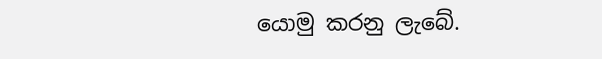යොමු කරනු ලැබේ.